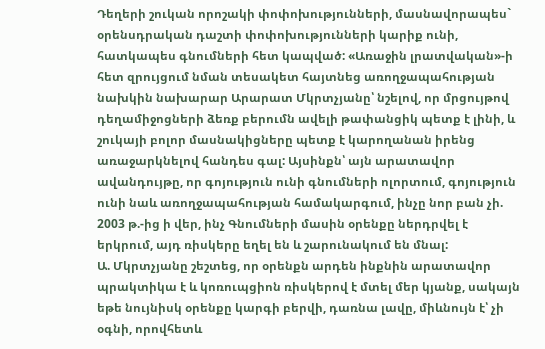Դեղերի շուկան որոշակի փոփոխությունների, մասնավորապես` օրենսդրական դաշտի փոփոխությունների կարիք ունի, հատկապես գնումների հետ կապված: «Առաջին լրատվական»-ի հետ զրույցում նման տեսակետ հայտնեց առողջապահության նախկին նախարար Արարատ Մկրտչյանը՝ նշելով, որ մրցույթով դեղամիջոցների ձեռք բերումն ավելի թափանցիկ պետք է լինի, և շուկայի բոլոր մասնակիցները պետք է կարողանան իրենց առաջարկնելով հանդես գալ: Այսինքն՝ այն արատավոր ավանդույթը, որ գոյություն ունի գնումների ոլորտում, գոյություն ունի նաև առողջապահության համակարգում, ինչը նոր բան չի. 2003 թ.-ից ի վեր, ինչ Գնումների մասին օրենքը ներդրվել է երկրում, այդ ռիսկերը եղել են և շարունակում են մնալ:
Ա. Մկրտչյանը շեշտեց, որ օրենքն արդեն ինքնին արատավոր պրակտիկա է և կոռուպցիոն ռիսկերով է մտել մեր կյանք, սակայն եթե նույնիսկ օրենքը կարգի բերվի, դառնա լավը, միևնույն է՝ չի օգնի, որովհետև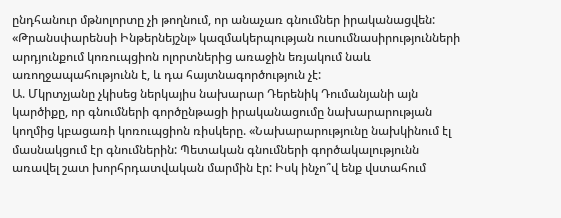ընդհանուր մթնոլորտը չի թողնում, որ անաչառ գնումներ իրականացվեն: «Թրանսփարենսի Ինթերնեյշնլ» կազմակերպության ուսումնասիրությունների արդյունքում կոռուպցիոն ոլորտներից առաջին եռյակում նաև առողջապահությունն է, և դա հայտնագործություն չէ:
Ա. Մկրտչյանը չկիսեց ներկայիս նախարար Դերենիկ Դումանյանի այն կարծիքը, որ գնումների գործընթացի իրականացումը նախարարության կողմից կբացառի կոռուպցիոն ռիսկերը. «Նախարարությունը նախկինում էլ մասնակցում էր գնումներին: Պետական գնումների գործակալությունն առավել շատ խորհրդատվական մարմին էր: Իսկ ինչո՞վ ենք վստահում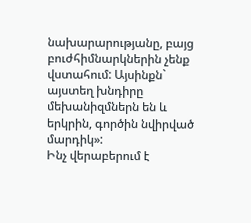նախարարությանը, բայց բուժհիմնարկներին չենք վստահում: Այսինքն` այստեղ խնդիրը մեխանիզմներն են և երկրին, գործին նվիրված մարդիկ»:
Ինչ վերաբերում է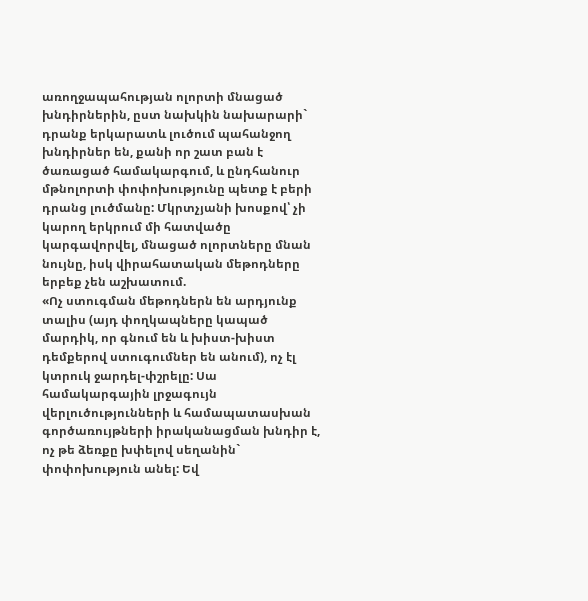առողջապահության ոլորտի մնացած խնդիրներին, ըստ նախկին նախարարի` դրանք երկարատև լուծում պահանջող խնդիրներ են, քանի որ շատ բան է ծառացած համակարգում, և ընդհանուր մթնոլորտի փոփոխությունը պետք է բերի դրանց լուծմանը: Մկրտչյանի խոսքով՝ չի կարող երկրում մի հատվածը կարգավորվել, մնացած ոլորտները մնան նույնը, իսկ վիրահատական մեթոդները երբեք չեն աշխատում.
«Ոչ ստուգման մեթոդներն են արդյունք տալիս (այդ փողկապները կապած մարդիկ, որ գնում են և խիստ-խիստ դեմքերով ստուգումներ են անում), ոչ էլ կտրուկ ջարդել-փշրելը: Սա համակարգային լրջագույն վերլուծությունների և համապատասխան գործառույթների իրականացման խնդիր է, ոչ թե ձեռքը խփելով սեղանին` փոփոխություն անել: Եվ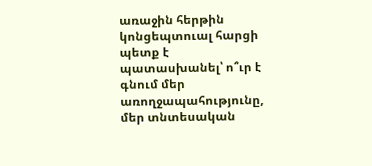առաջին հերթին կոնցեպտուալ հարցի պետք է պատասխանել՝ ո՞ւր է գնում մեր առողջապահությունը, մեր տնտեսական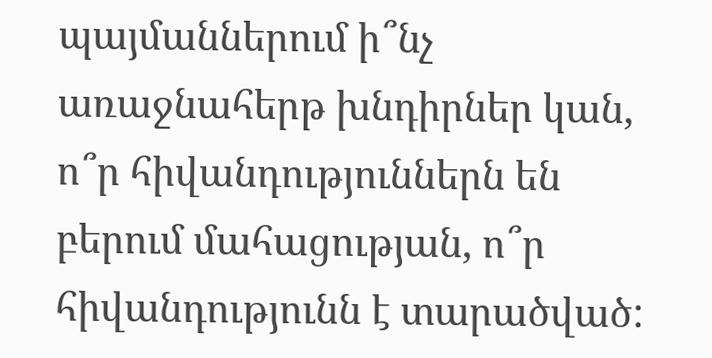պայմաններում ի՞նչ առաջնահերթ խնդիրներ կան, ո՞ր հիվանդություններն են բերում մահացության, ո՞ր հիվանդությունն է տարածված: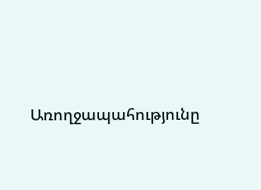Առողջապահությունը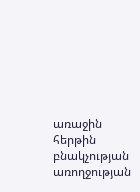առաջին հերթին բնակչության առողջության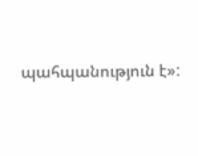պահպանություն է»: